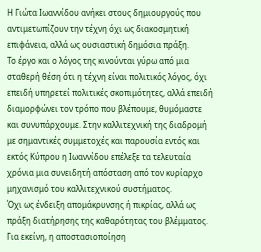Η Γιώτα Ιωαννίδου ανήκει στους δημιουργούς που αντιμετωπίζουν την τέχνη όχι ως διακοσμητική επιφάνεια, αλλά ως ουσιαστική δημόσια πράξη.
Το έργο και ο λόγος της κινούνται γύρω από μια σταθερή θέση ότι η τέχνη είναι πολιτικός λόγος, όχι επειδή υπηρετεί πολιτικές σκοπιμότητες, αλλά επειδή διαμορφώνει τον τρόπο που βλέπουμε, θυμόμαστε και συνυπάρχουμε. Στην καλλιτεχνική της διαδρομή με σημαντικές συμμετοχές και παρουσία εντός και εκτός Κύπρου η Ιωαννίδου επέλεξε τα τελευταία χρόνια μια συνειδητή απόσταση από τον κυρίαρχο μηχανισμό του καλλιτεχνικού συστήματος.
Όχι ως ένδειξη απομάκρυνσης ή πικρίας, αλλά ως πράξη διατήρησης της καθαρότητας του βλέμματος. Για εκείνη, η αποστασιοποίηση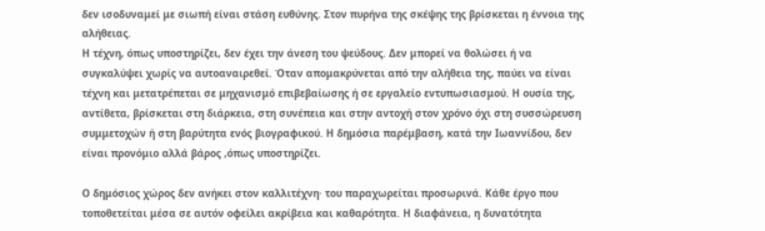δεν ισοδυναμεί με σιωπή είναι στάση ευθύνης. Στον πυρήνα της σκέψης της βρίσκεται η έννοια της αλήθειας.
Η τέχνη, όπως υποστηρίζει, δεν έχει την άνεση του ψεύδους. Δεν μπορεί να θολώσει ή να συγκαλύψει χωρίς να αυτοαναιρεθεί. Όταν απομακρύνεται από την αλήθεια της, παύει να είναι τέχνη και μετατρέπεται σε μηχανισμό επιβεβαίωσης ή σε εργαλείο εντυπωσιασμού. Η ουσία της, αντίθετα, βρίσκεται στη διάρκεια, στη συνέπεια και στην αντοχή στον χρόνο όχι στη συσσώρευση συμμετοχών ή στη βαρύτητα ενός βιογραφικού. Η δημόσια παρέμβαση, κατά την Ιωαννίδου, δεν είναι προνόμιο αλλά βάρος ,όπως υποστηρίζει.

Ο δημόσιος χώρος δεν ανήκει στον καλλιτέχνη· του παραχωρείται προσωρινά. Κάθε έργο που τοποθετείται μέσα σε αυτόν οφείλει ακρίβεια και καθαρότητα. Η διαφάνεια, η δυνατότητα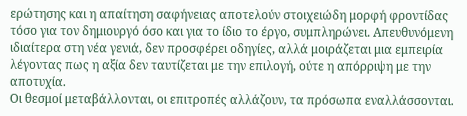ερώτησης και η απαίτηση σαφήνειας αποτελούν στοιχειώδη μορφή φροντίδας τόσο για τον δημιουργό όσο και για το ίδιο το έργο, συμπληρώνει. Απευθυνόμενη ιδιαίτερα στη νέα γενιά, δεν προσφέρει οδηγίες, αλλά μοιράζεται μια εμπειρία λέγοντας πως η αξία δεν ταυτίζεται με την επιλογή, ούτε η απόρριψη με την αποτυχία.
Οι θεσμοί μεταβάλλονται, οι επιτροπές αλλάζουν, τα πρόσωπα εναλλάσσονται.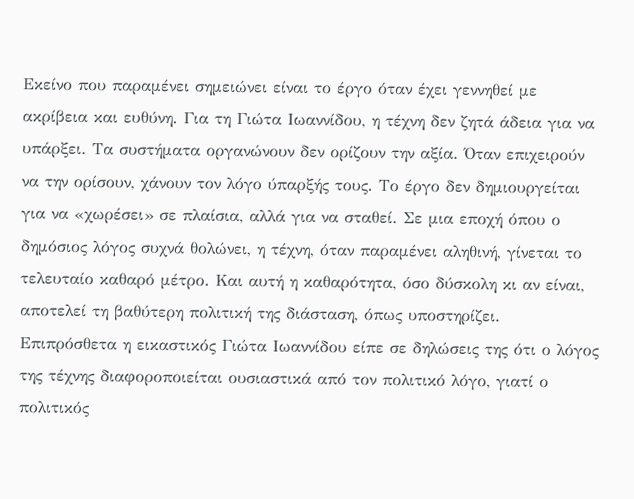Εκείνο που παραμένει σημειώνει είναι το έργο όταν έχει γεννηθεί με ακρίβεια και ευθύνη. Για τη Γιώτα Ιωαννίδου, η τέχνη δεν ζητά άδεια για να υπάρξει. Τα συστήματα οργανώνουν δεν ορίζουν την αξία. Όταν επιχειρούν να την ορίσουν, χάνουν τον λόγο ύπαρξής τους. Το έργο δεν δημιουργείται για να «χωρέσει» σε πλαίσια, αλλά για να σταθεί. Σε μια εποχή όπου ο δημόσιος λόγος συχνά θολώνει, η τέχνη, όταν παραμένει αληθινή, γίνεται το τελευταίο καθαρό μέτρο. Και αυτή η καθαρότητα, όσο δύσκολη κι αν είναι, αποτελεί τη βαθύτερη πολιτική της διάσταση, όπως υποστηρίζει.
Eπιπρόσθετα η εικαστικός Γιώτα Ιωαννίδου είπε σε δηλώσεις της ότι ο λόγος της τέχνης διαφοροποιείται ουσιαστικά από τον πολιτικό λόγο, γιατί ο πολιτικός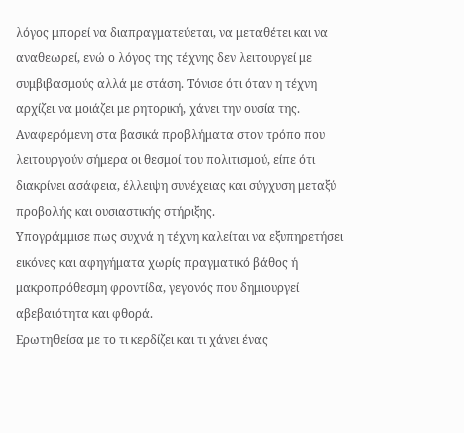λόγος μπορεί να διαπραγματεύεται, να μεταθέτει και να αναθεωρεί, ενώ ο λόγος της τέχνης δεν λειτουργεί με συμβιβασμούς αλλά με στάση. Τόνισε ότι όταν η τέχνη αρχίζει να μοιάζει με ρητορική, χάνει την ουσία της. Αναφερόμενη στα βασικά προβλήματα στον τρόπο που λειτουργούν σήμερα οι θεσμοί του πολιτισμού, είπε ότι διακρίνει ασάφεια, έλλειψη συνέχειας και σύγχυση μεταξύ προβολής και ουσιαστικής στήριξης.
Υπογράμμισε πως συχνά η τέχνη καλείται να εξυπηρετήσει εικόνες και αφηγήματα χωρίς πραγματικό βάθος ή μακροπρόθεσμη φροντίδα, γεγονός που δημιουργεί αβεβαιότητα και φθορά.
Ερωτηθείσα με το τι κερδίζει και τι χάνει ένας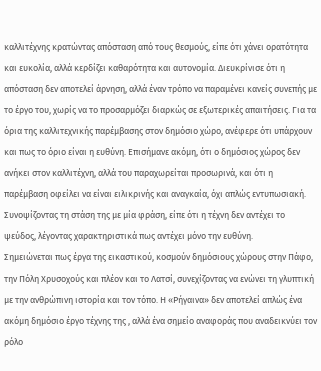καλλιτέχνης κρατώντας απόσταση από τους θεσμούς, είπε ότι χάνει ορατότητα και ευκολία, αλλά κερδίζει καθαρότητα και αυτονομία. Διευκρίνισε ότι η απόσταση δεν αποτελεί άρνηση, αλλά έναν τρόπο να παραμένει κανείς συνεπής με το έργο του, χωρίς να το προσαρμόζει διαρκώς σε εξωτερικές απαιτήσεις. Για τα όρια της καλλιτεχνικής παρέμβασης στον δημόσιο χώρο, ανέφερε ότι υπάρχουν και πως το όριο είναι η ευθύνη. Επισήμανε ακόμη, ότι ο δημόσιος χώρος δεν ανήκει στον καλλιτέχνη, αλλά του παραχωρείται προσωρινά, και ότι η παρέμβαση οφείλει να είναι ειλικρινής και αναγκαία, όχι απλώς εντυπωσιακή. Συνοψίζοντας τη στάση της με μία φράση, είπε ότι η τέχνη δεν αντέχει το ψεύδος, λέγοντας χαρακτηριστικά πως αντέχει μόνο την ευθύνη.
Σημειώνεται πως έργα της εικαστικού, κοσμούν δημόσιους χώρους στην Πάφο, την Πόλη Χρυσοχούς και πλέον και το Λατσί, συνεχίζοντας να ενώνει τη γλυπτική με την ανθρώπινη ιστορία και τον τόπο. Η «Ρήγαινα» δεν αποτελεί απλώς ένα ακόμη δημόσιο έργο τέχνης της , αλλά ένα σημείο αναφοράς που αναδεικνύει τον ρόλο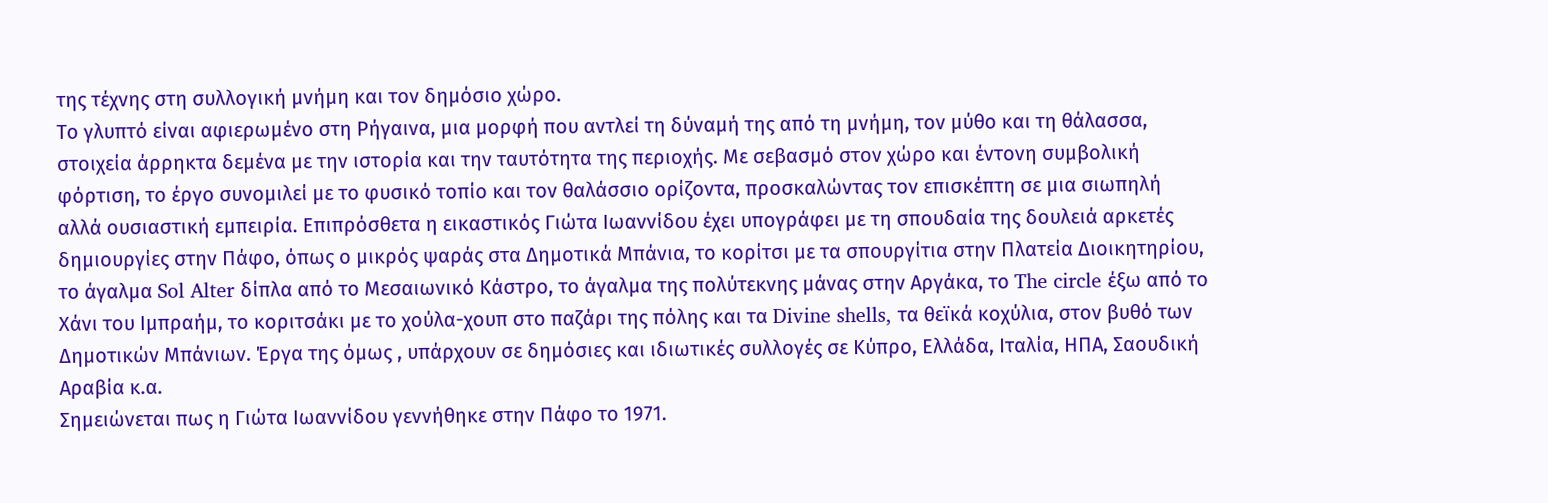της τέχνης στη συλλογική μνήμη και τον δημόσιο χώρο.
Το γλυπτό είναι αφιερωμένο στη Ρήγαινα, μια μορφή που αντλεί τη δύναμή της από τη μνήμη, τον μύθο και τη θάλασσα, στοιχεία άρρηκτα δεμένα με την ιστορία και την ταυτότητα της περιοχής. Με σεβασμό στον χώρο και έντονη συμβολική φόρτιση, το έργο συνομιλεί με το φυσικό τοπίο και τον θαλάσσιο ορίζοντα, προσκαλώντας τον επισκέπτη σε μια σιωπηλή αλλά ουσιαστική εμπειρία. Επιπρόσθετα η εικαστικός Γιώτα Ιωαννίδου έχει υπογράφει με τη σπουδαία της δουλειά αρκετές δημιουργίες στην Πάφο, όπως ο μικρός ψαράς στα Δημοτικά Μπάνια, το κορίτσι με τα σπουργίτια στην Πλατεία Διοικητηρίου, το άγαλμα Sol Alter δίπλα από το Μεσαιωνικό Κάστρο, το άγαλμα της πολύτεκνης μάνας στην Αργάκα, το The circle έξω από το Χάνι του Ιμπραήμ, το κοριτσάκι με το χούλα-χουπ στο παζάρι της πόλης και τα Divine shells, τα θεϊκά κοχύλια, στον βυθό των Δημοτικών Μπάνιων. Έργα της όμως , υπάρχουν σε δημόσιες και ιδιωτικές συλλογές σε Κύπρο, Ελλάδα, Ιταλία, ΗΠΑ, Σαουδική Αραβία κ.α.
Σημειώνεται πως η Γιώτα Ιωαννίδου γεννήθηκε στην Πάφο το 1971.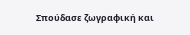Σπούδασε ζωγραφική και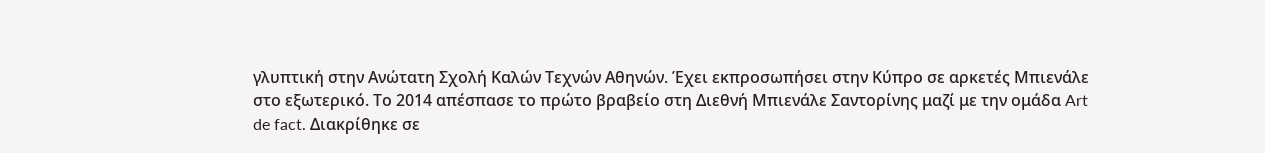γλυπτική στην Ανώτατη Σχολή Καλών Τεχνών Αθηνών. Έχει εκπροσωπήσει στην Κύπρο σε αρκετές Μπιενάλε στο εξωτερικό. Το 2014 απέσπασε το πρώτο βραβείο στη Διεθνή Μπιενάλε Σαντορίνης μαζί με την ομάδα Art de fact. Διακρίθηκε σε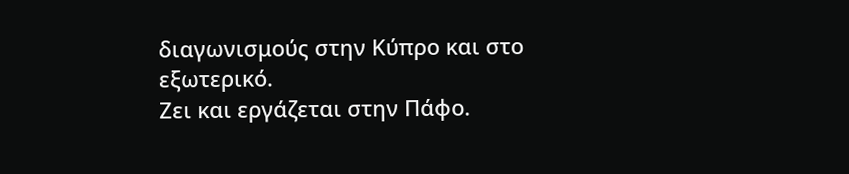διαγωνισμούς στην Κύπρο και στο εξωτερικό.
Ζει και εργάζεται στην Πάφο.